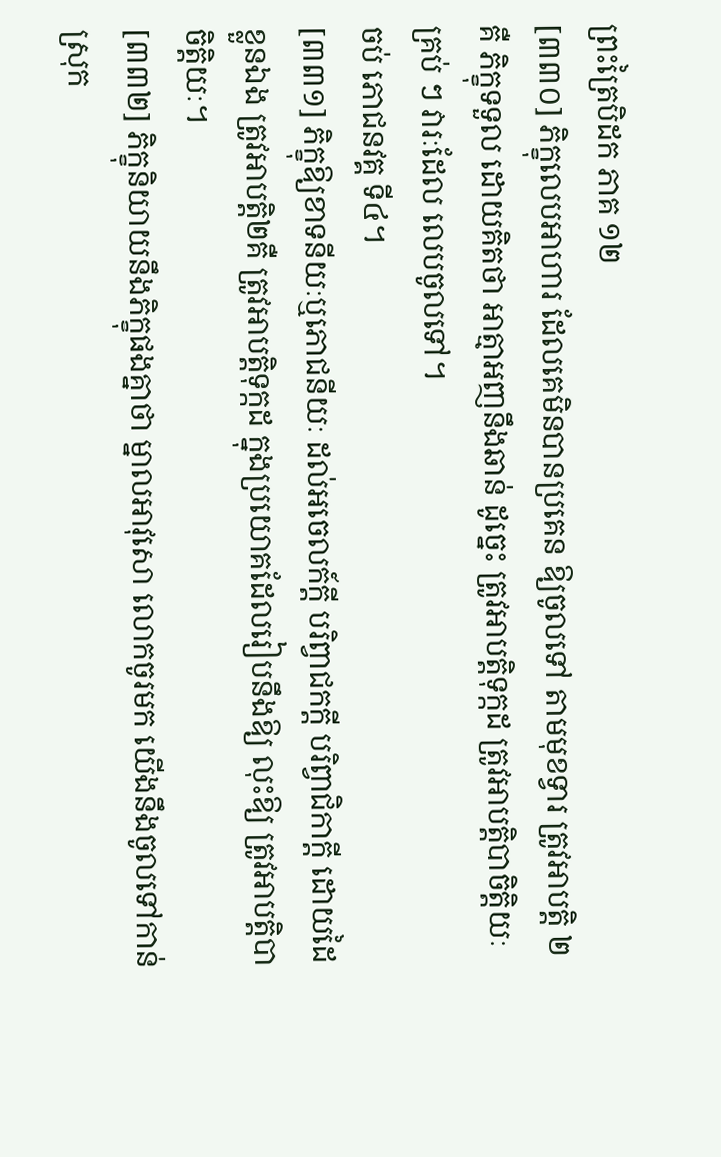ព្រះត្រៃបិដក ភាគ ១២
[៣៣០] ភិក្ខុលេបអាហារ ដែលគេមិនបានប្រគេន ឱ្យចូលទៅ តាមមុខទ្វារ ត្រូវអាបត្ដិ ២ គឺ ភិក្ខុទទួល ដោយគិតថា អាត្មាអញនឹងឆាន់ ដូច្នេះ ត្រូវអាបត្ដិទុក្កដ ត្រូវអាបត្ដិបាចិត្ដិយៈ គ្រប់ ៗ វារៈដែល លេបចូលទៅ។
ចប់ ភោជនវគ្គ ទី៤។
[៣៣១] ភិក្ខុឱ្យខាទនីយៈឬភោជនីយៈ ដល់អចេលក៍ក្ដី បរិព្វាជកក្ដី បរិព្វាជិកាក្ដី ដោយដៃខ្លួនឯង ត្រូវអាបត្ដិ២គឺ ត្រូវអាបត្ដិទុក្កដ ក្នុងប្រយោគដែលរៀបនឹងឱ្យ លុះឱ្យ ត្រូវអាបត្ដិបាចិត្ដិយៈ។
[៣៣២] ភិក្ខុនិយាយនឹងភិក្ខុផងគ្នាថា ម្នាលអាវុសោ លោកចូរមក យើងនឹងចូលទៅកាន់ស្រុក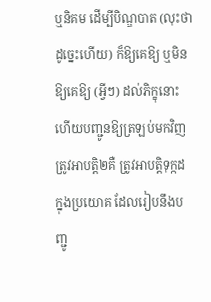ឬនិគម ដើម្បីបិណ្ឌបាត (លុះថាដូច្នេះហើយ) ក៏ឱ្យគេឱ្យ ឬមិនឱ្យគេឱ្យ (អ្វីៗ) ដល់ភិក្ខុនោះ ហើយបញ្ជូនឱ្យត្រឡប់មកវិញ ត្រូវអាបត្ដិ២គឺ ត្រូវអាបត្ដិទុក្កដ ក្នុងប្រយោគ ដែលរៀបនឹងបញ្ជូ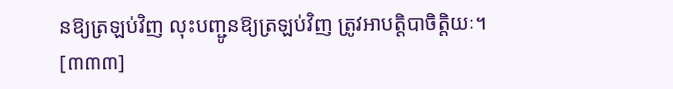នឱ្យត្រឡប់វិញ លុះបញ្ជូនឱ្យត្រឡប់វិញ ត្រូវអាបត្ដិបាចិត្ដិយៈ។
[៣៣៣]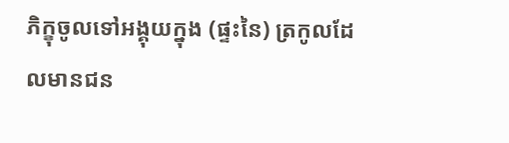ភិក្ខុចូលទៅអង្គុយក្នុង (ផ្ទះនៃ) ត្រកូលដែលមានជន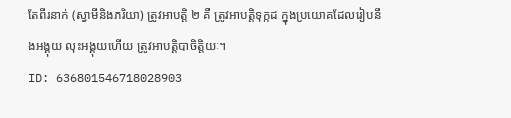តែពីរនាក់ (ស្វាមីនិងភរិយា) ត្រូវអាបត្ដិ ២ គឺ ត្រូវអាបត្ដិទុក្កដ ក្នុងប្រយោគដែលរៀបនឹងអង្គុយ លុះអង្គុយហើយ ត្រូវអាបត្ដិបាចិត្ដិយៈ។
ID: 636801546718028903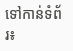ទៅកាន់ទំព័រ៖